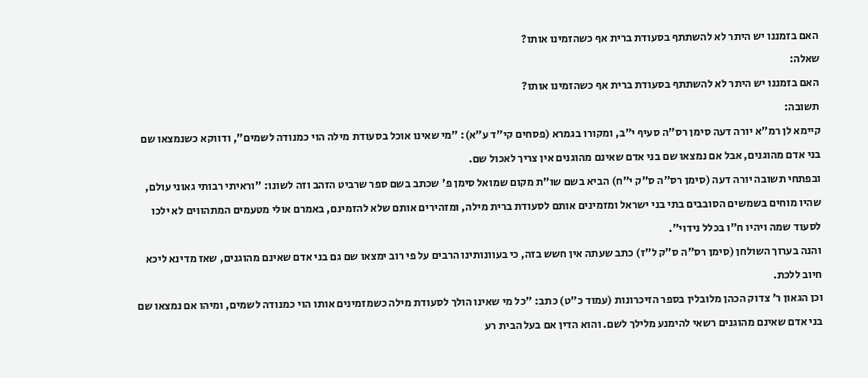האם בזמננו יש היתר לא להשתתף בסעודת ברית אף כשהזמינו אותו?
שאלה:
האם בזמננו יש היתר לא להשתתף בסעודת ברית אף כשהזמינו אותו?
תשובה:
קיימא לן רמ"א יורה דעה סימן רס"ה סעיף י"ב, ומקורו בגמרא (פסחים קי"ד ע"א): "מי שאינו אוכל בסעודת מילה הוי כמנודה לשמים", ודווקא כשנמצאו שם בני אדם מהוגנים, אבל אם נמצאו שם בני אדם שאינם מהוגנים אין צריך לאכול שם.
ובפתחי תשובה יורה דעה (סימן רס"ה ס"ק י"ח) הביא בשם שו"ת מקום שמואל סימן פ' שכתב בשם ספר שרביט הזהב וזה לשונו: "וראיתי רבותי גאוני עולם, שהיו מוחים בשמשים הסובבים בתי בני ישראל ומזמינים אותם לסעודת ברית מילה, ומזהירים אותם שלא להזמינם, באמרם אולי מטעמים המתהווים לא ילכו לסעוד שמה ויהיו ח"ו בכלל נידוי".
והנה בערוך השולחן (סימן רס"ה ס"ק ל"ז) כתב שעתה אין חשש בזה, כי בעוונותינו הרבים על פי רוב ימצאו שם גם בני אדם שאינם מהוגנים, שאז מדינא ליכא חיוב ללכת.
וכן הגאון ר' צדוק הכהן מלובלין בספר הזיכרונות (עמוד כ"ט) כתב: "כל מי שאינו הולך לסעודת מילה כשמזמינים אותו הוי כמנודה לשמים, ומיהו אם נמצאו שם בני אדם שאינם מהוגנים רשאי להימנע מלילך לשם. והוא הדין אם בעל הבית רע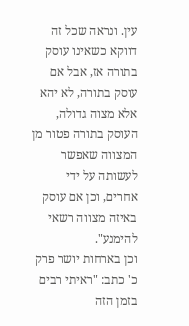עין. ונראה שכל זה דווקא כשאינו עוסק בתורה אז, אבל אם עוסק בתורה, לא יהא אלא מצוה גדולה, העוסק בתורה פטור מן המצווה שאפשר לעשותה על ידי אחרים, וכן אם עוסק באיזה מצווה רשאי להימנע".
וכן בארחות יושר פרק כ' כתב: "ראיתי רבים בזמן הזה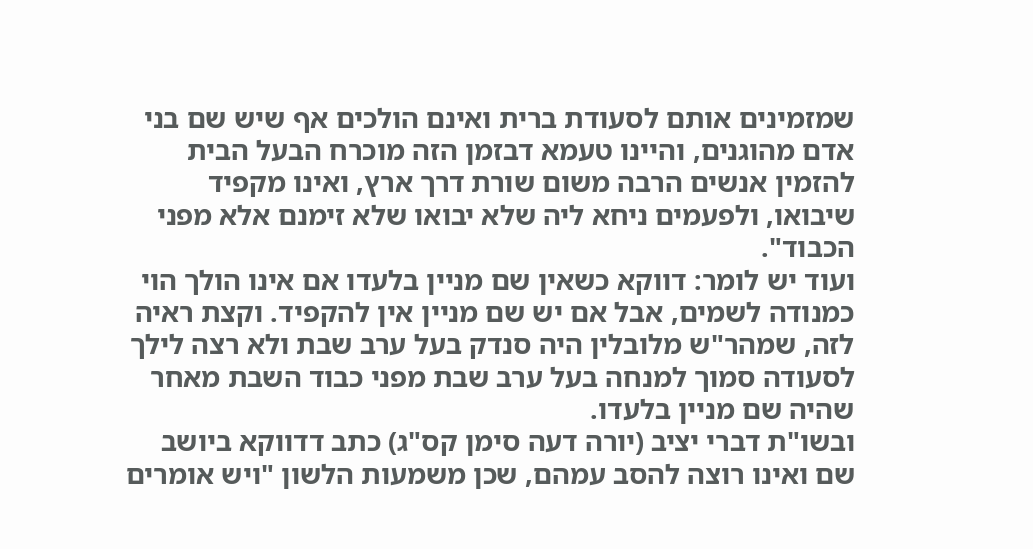שמזמינים אותם לסעודת ברית ואינם הולכים אף שיש שם בני אדם מהוגנים, והיינו טעמא דבזמן הזה מוכרח הבעל הבית להזמין אנשים הרבה משום שורת דרך ארץ, ואינו מקפיד שיבואו, ולפעמים ניחא ליה שלא יבואו שלא זימנם אלא מפני הכבוד".
ועוד יש לומר: דווקא כשאין שם מניין בלעדו אם אינו הולך הוי כמנודה לשמים, אבל אם יש שם מניין אין להקפיד. וקצת ראיה לזה, שמהר"ש מלובלין היה סנדק בעל ערב שבת ולא רצה לילך לסעודה סמוך למנחה בעל ערב שבת מפני כבוד השבת מאחר שהיה שם מניין בלעדו.
ובשו"ת דברי יציב (יורה דעה סימן קס"ג) כתב דדווקא ביושב שם ואינו רוצה להסב עמהם, שכן משמעות הלשון "ויש אומרים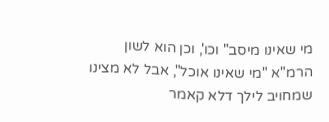מי שאינו מיסב" וכו', וכן הוא לשון הרמ"א "מי שאינו אוכל", אבל לא מצינו שמחויב לילך דלא קאמר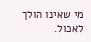מי שאינו הולך לאכול.